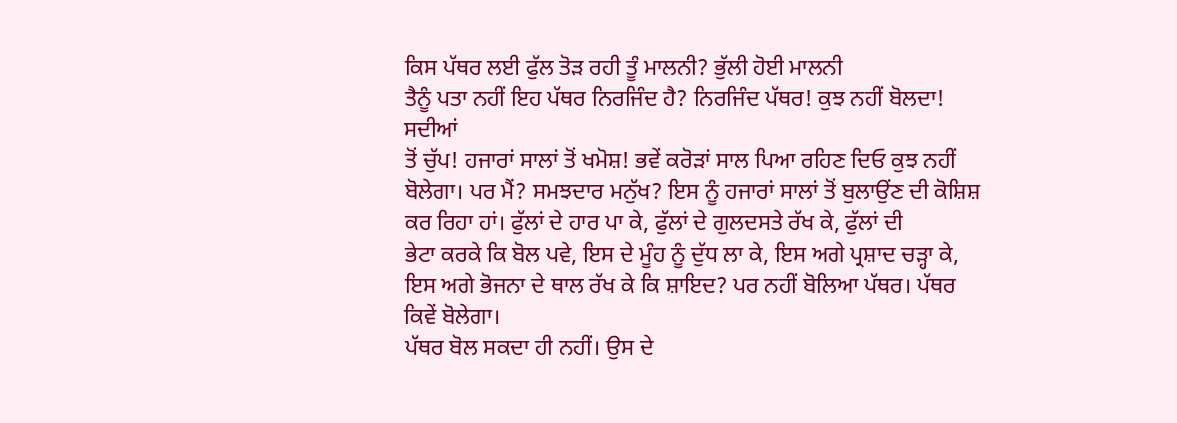ਕਿਸ ਪੱਥਰ ਲਈ ਫੁੱਲ ਤੋੜ ਰਹੀ ਤੂੰ ਮਾਲਨੀ? ਭੁੱਲੀ ਹੋਈ ਮਾਲਨੀ
ਤੈਨੂੰ ਪਤਾ ਨਹੀਂ ਇਹ ਪੱਥਰ ਨਿਰਜਿੰਦ ਹੈ? ਨਿਰਜਿੰਦ ਪੱਥਰ! ਕੁਝ ਨਹੀਂ ਬੋਲਦਾ! ਸਦੀਆਂ
ਤੋਂ ਚੁੱਪ! ਹਜਾਰਾਂ ਸਾਲਾਂ ਤੋਂ ਖਮੋਸ਼! ਭਵੇਂ ਕਰੋੜਾਂ ਸਾਲ ਪਿਆ ਰਹਿਣ ਦਿਓ ਕੁਝ ਨਹੀਂ
ਬੋਲੇਗਾ। ਪਰ ਮੈਂ? ਸਮਝਦਾਰ ਮਨੁੱਖ? ਇਸ ਨੂੰ ਹਜਾਰਾਂ ਸਾਲਾਂ ਤੋਂ ਬੁਲਾਉਂਣ ਦੀ ਕੋਸ਼ਿਸ਼
ਕਰ ਰਿਹਾ ਹਾਂ। ਫੁੱਲਾਂ ਦੇ ਹਾਰ ਪਾ ਕੇ, ਫੁੱਲਾਂ ਦੇ ਗੁਲਦਸਤੇ ਰੱਖ ਕੇ, ਫੁੱਲਾਂ ਦੀ
ਭੇਟਾ ਕਰਕੇ ਕਿ ਬੋਲ ਪਵੇ, ਇਸ ਦੇ ਮੂੰਹ ਨੂੰ ਦੁੱਧ ਲਾ ਕੇ, ਇਸ ਅਗੇ ਪ੍ਰਸ਼ਾਦ ਚੜ੍ਹਾ ਕੇ,
ਇਸ ਅਗੇ ਭੋਜਨਾ ਦੇ ਥਾਲ ਰੱਖ ਕੇ ਕਿ ਸ਼ਾਇਦ? ਪਰ ਨਹੀਂ ਬੋਲਿਆ ਪੱਥਰ। ਪੱਥਰ ਕਿਵੇਂ ਬੋਲੇਗਾ।
ਪੱਥਰ ਬੋਲ ਸਕਦਾ ਹੀ ਨਹੀਂ। ਉਸ ਦੇ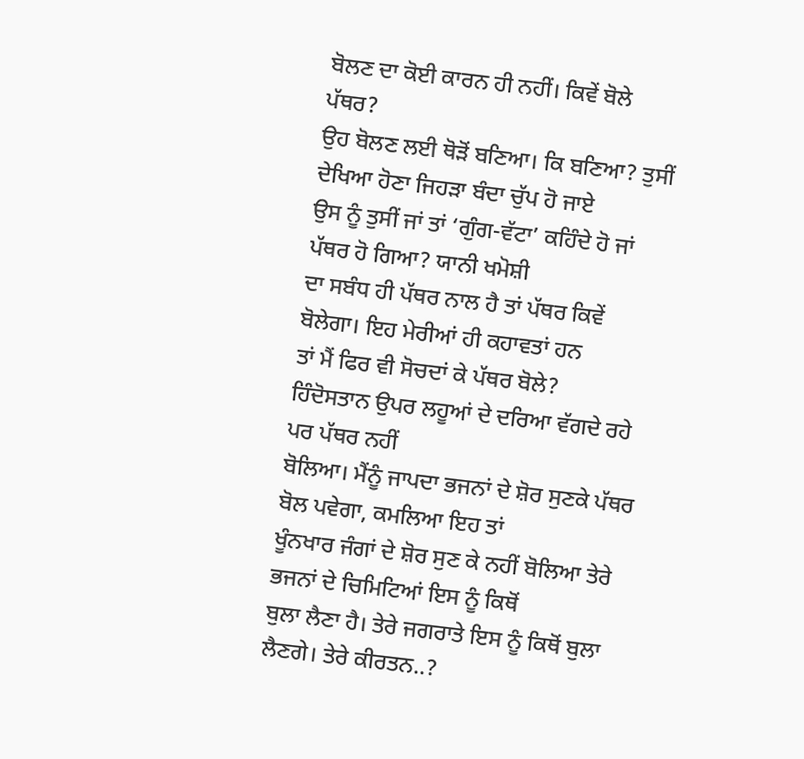ਬੋਲਣ ਦਾ ਕੋਈ ਕਾਰਨ ਹੀ ਨਹੀਂ। ਕਿਵੇਂ ਬੋਲੇ ਪੱਥਰ?
ਉਹ ਬੋਲਣ ਲਈ ਥੋੜੋਂ ਬਣਿਆ। ਕਿ ਬਣਿਆ? ਤੁਸੀਂ ਦੇਖਿਆ ਹੋਣਾ ਜਿਹੜਾ ਬੰਦਾ ਚੁੱਪ ਹੋ ਜਾਏ
ਉਸ ਨੂੰ ਤੁਸੀਂ ਜਾਂ ਤਾਂ ‘ਗੁੰਗ-ਵੱਟਾ’ ਕਹਿੰਦੇ ਹੋ ਜਾਂ ਪੱਥਰ ਹੋ ਗਿਆ? ਯਾਨੀ ਖਮੋਸ਼ੀ
ਦਾ ਸਬੰਧ ਹੀ ਪੱਥਰ ਨਾਲ ਹੈ ਤਾਂ ਪੱਥਰ ਕਿਵੇਂ ਬੋਲੇਗਾ। ਇਹ ਮੇਰੀਆਂ ਹੀ ਕਹਾਵਤਾਂ ਹਨ
ਤਾਂ ਮੈਂ ਫਿਰ ਵੀ ਸੋਚਦਾਂ ਕੇ ਪੱਥਰ ਬੋਲੇ?
ਹਿੰਦੋਸਤਾਨ ਉਪਰ ਲਹੂਆਂ ਦੇ ਦਰਿਆ ਵੱਗਦੇ ਰਹੇ ਪਰ ਪੱਥਰ ਨਹੀਂ
ਬੋਲਿਆ। ਮੈਂਨੂੰ ਜਾਪਦਾ ਭਜਨਾਂ ਦੇ ਸ਼ੋਰ ਸੁਣਕੇ ਪੱਥਰ ਬੋਲ ਪਵੇਗਾ, ਕਮਲਿਆ ਇਹ ਤਾਂ
ਖੂੰਨਖਾਰ ਜੰਗਾਂ ਦੇ ਸ਼ੋਰ ਸੁਣ ਕੇ ਨਹੀਂ ਬੋਲਿਆ ਤੇਰੇ ਭਜਨਾਂ ਦੇ ਚਿਮਿਟਿਆਂ ਇਸ ਨੂੰ ਕਿਥੋਂ
ਬੁਲਾ ਲੈਣਾ ਹੈ। ਤੇਰੇ ਜਗਰਾਤੇ ਇਸ ਨੂੰ ਕਿਥੋਂ ਬੁਲਾ ਲੈਣਗੇ। ਤੇਰੇ ਕੀਰਤਨ..?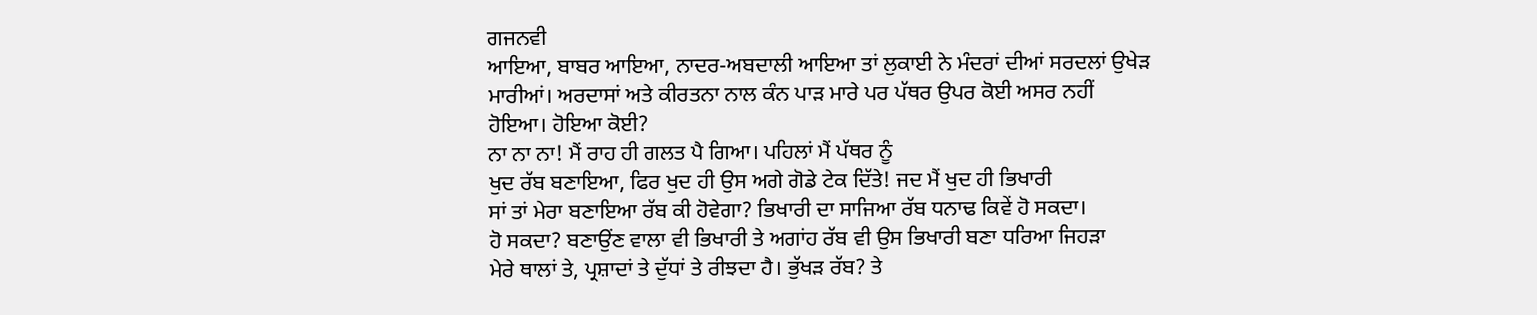ਗਜਨਵੀ
ਆਇਆ, ਬਾਬਰ ਆਇਆ, ਨਾਦਰ-ਅਬਦਾਲੀ ਆਇਆ ਤਾਂ ਲੁਕਾਈ ਨੇ ਮੰਦਰਾਂ ਦੀਆਂ ਸਰਦਲਾਂ ਉਖੇੜ
ਮਾਰੀਆਂ। ਅਰਦਾਸਾਂ ਅਤੇ ਕੀਰਤਨਾ ਨਾਲ ਕੰਨ ਪਾੜ ਮਾਰੇ ਪਰ ਪੱਥਰ ਉਪਰ ਕੋਈ ਅਸਰ ਨਹੀਂ
ਹੋਇਆ। ਹੋਇਆ ਕੋਈ?
ਨਾ ਨਾ ਨਾ! ਮੈਂ ਰਾਹ ਹੀ ਗਲਤ ਪੈ ਗਿਆ। ਪਹਿਲਾਂ ਮੈਂ ਪੱਥਰ ਨੂੰ
ਖੁਦ ਰੱਬ ਬਣਾਇਆ, ਫਿਰ ਖੁਦ ਹੀ ਉਸ ਅਗੇ ਗੋਡੇ ਟੇਕ ਦਿੱਤੇ! ਜਦ ਮੈਂ ਖੁਦ ਹੀ ਭਿਖਾਰੀ
ਸਾਂ ਤਾਂ ਮੇਰਾ ਬਣਾਇਆ ਰੱਬ ਕੀ ਹੋਵੇਗਾ? ਭਿਖਾਰੀ ਦਾ ਸਾਜਿਆ ਰੱਬ ਧਨਾਢ ਕਿਵੇਂ ਹੋ ਸਕਦਾ।
ਹੋ ਸਕਦਾ? ਬਣਾਉਂਣ ਵਾਲਾ ਵੀ ਭਿਖਾਰੀ ਤੇ ਅਗਾਂਹ ਰੱਬ ਵੀ ਉਸ ਭਿਖਾਰੀ ਬਣਾ ਧਰਿਆ ਜਿਹੜਾ
ਮੇਰੇ ਥਾਲਾਂ ਤੇ, ਪ੍ਰਸ਼ਾਦਾਂ ਤੇ ਦੁੱਧਾਂ ਤੇ ਰੀਝਦਾ ਹੈ। ਭੁੱਖੜ ਰੱਬ? ਤੇ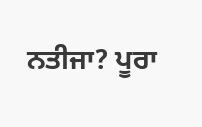ਨਤੀਜਾ? ਪੂਰਾ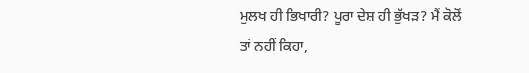ਮੁਲਖ ਹੀ ਭਿਖਾਰੀ? ਪੂਰਾ ਦੇਸ਼ ਹੀ ਭੁੱਖੜ? ਮੈਂ ਕੋਲੋਂ ਤਾਂ ਨਹੀਂ ਕਿਹਾ,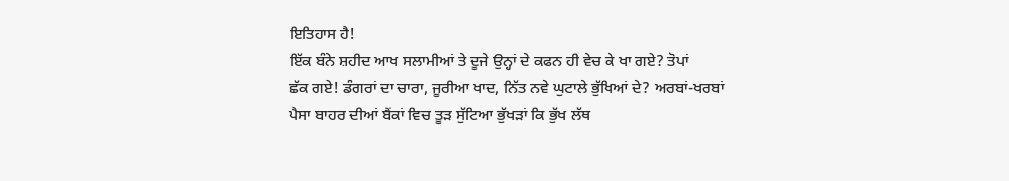ਇਤਿਹਾਸ ਹੈ!
ਇੱਕ ਬੰਨੇ ਸ਼ਹੀਦ ਆਖ ਸਲਾਮੀਆਂ ਤੇ ਦੂਜੇ ਉਨ੍ਹਾਂ ਦੇ ਕਫਨ ਹੀ ਵੇਚ ਕੇ ਖਾ ਗਏ? ਤੋਪਾਂ
ਛੱਕ ਗਏ! ਡੰਗਰਾਂ ਦਾ ਚਾਰਾ, ਜੂਰੀਆ ਖਾਦ, ਨਿੱਤ ਨਵੇ ਘੁਟਾਲੇ ਭੁੱਖਿਆਂ ਦੇ? ਅਰਬਾਂ-ਖਰਬਾਂ
ਪੈਸਾ ਬਾਹਰ ਦੀਆਂ ਬੈਂਕਾਂ ਵਿਚ ਤੂੜ ਸੁੱਟਿਆ ਭੁੱਖੜਾਂ ਕਿ ਭੁੱਖ ਲੱਥ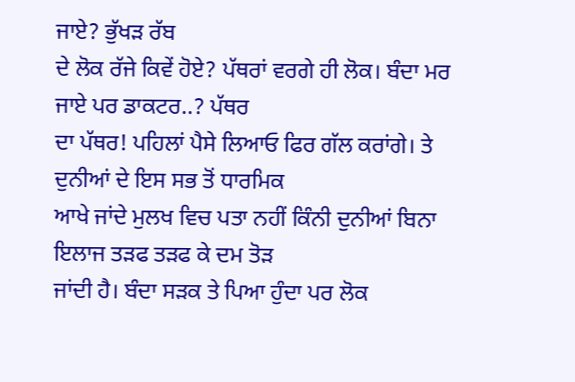ਜਾਏ? ਭੁੱਖੜ ਰੱਬ
ਦੇ ਲੋਕ ਰੱਜੇ ਕਿਵੇਂ ਹੋਏ? ਪੱਥਰਾਂ ਵਰਗੇ ਹੀ ਲੋਕ। ਬੰਦਾ ਮਰ ਜਾਏ ਪਰ ਡਾਕਟਰ..? ਪੱਥਰ
ਦਾ ਪੱਥਰ! ਪਹਿਲਾਂ ਪੈਸੇ ਲਿਆਓ ਫਿਰ ਗੱਲ ਕਰਾਂਗੇ। ਤੇ ਦੁਨੀਆਂ ਦੇ ਇਸ ਸਭ ਤੋਂ ਧਾਰਮਿਕ
ਆਖੇ ਜਾਂਦੇ ਮੁਲਖ ਵਿਚ ਪਤਾ ਨਹੀਂ ਕਿੰਨੀ ਦੁਨੀਆਂ ਬਿਨਾ ਇਲਾਜ ਤੜਫ ਤੜਫ ਕੇ ਦਮ ਤੋੜ
ਜਾਂਦੀ ਹੈ। ਬੰਦਾ ਸੜਕ ਤੇ ਪਿਆ ਹੁੰਦਾ ਪਰ ਲੋਕ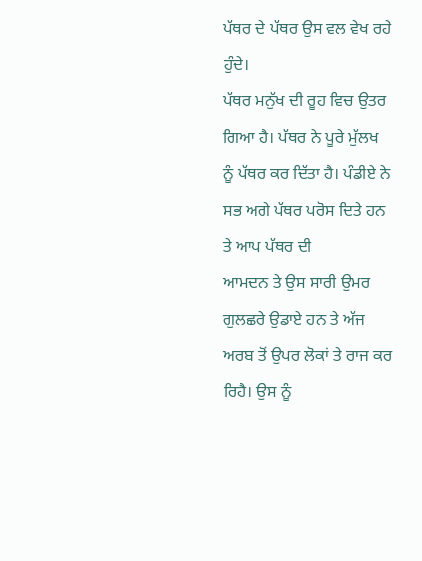ਪੱਥਰ ਦੇ ਪੱਥਰ ਉਸ ਵਲ ਵੇਖ ਰਹੇ ਹੁੰਦੇ।
ਪੱਥਰ ਮਨੁੱਖ ਦੀ ਰੂਹ ਵਿਚ ਉਤਰ ਗਿਆ ਹੈ। ਪੱਥਰ ਨੇ ਪੂਰੇ ਮੁੱਲਖ
ਨੂੰ ਪੱਥਰ ਕਰ ਦਿੱਤਾ ਹੈ। ਪੰਡੀਏ ਨੇ ਸਭ ਅਗੇ ਪੱਥਰ ਪਰੋਸ ਦਿਤੇ ਹਨ ਤੇ ਆਪ ਪੱਥਰ ਦੀ
ਆਮਦਨ ਤੇ ਉਸ ਸਾਰੀ ਉਮਰ ਗੁਲਛਰੇ ਉਡਾਏ ਹਨ ਤੇ ਅੱਜ ਅਰਬ ਤੋਂ ਉਪਰ ਲੋਕਾਂ ਤੇ ਰਾਜ ਕਰ
ਰਿਹੈ। ਉਸ ਨੂੰ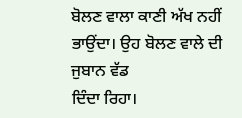ਬੋਲਣ ਵਾਲਾ ਕਾਣੀ ਅੱਖ ਨਹੀਂ ਭਾਉਂਦਾ। ਉਹ ਬੋਲਣ ਵਾਲੇ ਦੀ ਜੁਬਾਨ ਵੱਡ
ਦਿੰਦਾ ਰਿਹਾ।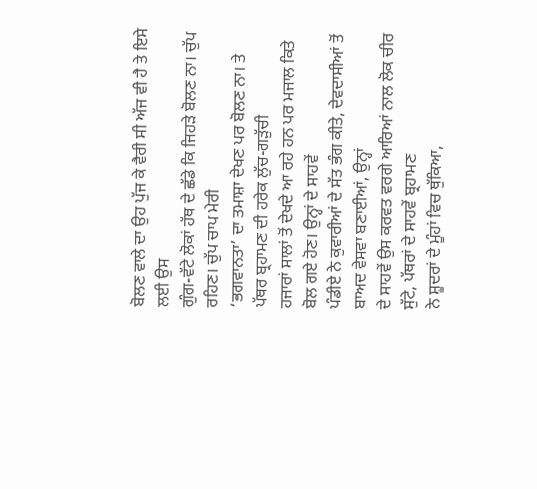ਬੋਲਣ ਵਾਲੇ ਦਾ ਉਹ ਪੁੱਜ ਕੇ ਵੈਰੀ ਸੀ ਅੱਜ ਵੀ ਹੈ ਤੇ ਇਸੇ ਲਈ ਉਸ
ਗੁੰਗ-ਵੱਟੇ ਲੋਕਾਂ ਹੱਥ ਦੇ ਛੱਡੇ ਕਿ ਜਿਹੜੇ ਬੋਲਣ ਨਾ। ਚੁੱਪ ਰਹਿਣ। ਚੁੱਪ ਚਾਪ ਮੇਰੀ
‘ਭਗਵਾਨਤਾ’ ਦਾ ਤਮਾਸ਼ਾ ਦੇਖਣ ਪਰ ਬੋਲਣ ਨਾ। ਤੇ ਪੱਥਰ ਬ੍ਰਹਾਮਣ ਦੀ ਹਰੇਕ ਲੁੱਚ-ਗੜੁੱਚੀ
ਹਜਾਰਾਂ ਸਾਲਾਂ ਤੋਂ ਦੇਖਦੇ ਆ ਰਹੇ ਹਨ ਪਰ ਮਜਾਲ ਕਿਤੇ ਬੋਲ ਗਏ ਹੋਣ। ਉਨ੍ਹਾਂ ਦੇ ਸਾਹਵੇਂ
ਪੰਡੀਏ ਨੇ ਕੁਵਾਰੀਆਂ ਦੇ ਸੱਤ ਭੰਗ ਕੀਤੇ, ਦੇਵਦਾਸੀਆਂ ਤੋਂ ਬਾਅਦ ਵੇਸਵਾ ਬਣਾਈਆਂ, ਉਨ੍ਹਾਂ
ਦੇ ਸਾਹਵੇਂ ਉਸ ਕਰਵਤ ਵਰਗੇ ਆਰਿਆਂ ਨਾਲ ਲੋਕ ਚੀਰ ਸੁੱਟੇ, ਪੱਥਰਾਂ ਦੇ ਸਾਹਵੇਂ ਬ੍ਰਹਾਮਣ
ਨੇ ਸ਼ੂਦਰਾਂ ਦੇ ਮੂੰਹਾਂ ਵਿਚ ਥੁੱਕਿਆ,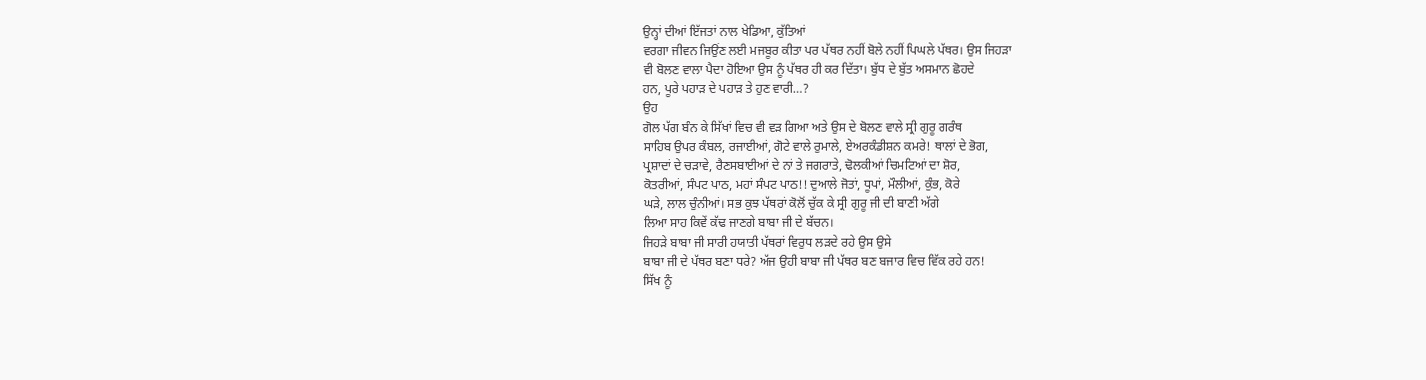ਉਨ੍ਹਾਂ ਦੀਆਂ ਇੱਜਤਾਂ ਨਾਲ ਖੇਡਿਆ, ਕੁੱਤਿਆਂ
ਵਰਗਾ ਜੀਵਨ ਜਿਉਂਣ ਲਈ ਮਜਬੂਰ ਕੀਤਾ ਪਰ ਪੱਥਰ ਨਹੀਂ ਬੋਲੇ ਨਹੀਂ ਪਿਘਲੇ ਪੱਥਰ। ਉਸ ਜਿਹੜਾ
ਵੀ ਬੋਲਣ ਵਾਲਾ ਪੈਦਾ ਹੋਇਆ ਉਸ ਨੂੰ ਪੱਥਰ ਹੀ ਕਰ ਦਿੱਤਾ। ਬੁੱਧ ਦੇ ਬੁੱਤ ਅਸਮਾਨ ਛੋਹਦੇ
ਹਨ, ਪੂਰੇ ਪਹਾੜ ਦੇ ਪਹਾੜ ਤੇ ਹੁਣ ਵਾਰੀ…?
ਉਹ
ਗੋਲ ਪੱਗ ਬੰਨ ਕੇ ਸਿੱਖਾਂ ਵਿਚ ਵੀ ਵੜ ਗਿਆ ਅਤੇ ਉਸ ਦੇ ਬੋਲਣ ਵਾਲੇ ਸ੍ਰੀ ਗੁਰੂ ਗਰੰਥ
ਸਾਹਿਬ ਉਪਰ ਕੰਬਲ, ਰਜਾਈਆਂ, ਗੋਟੇ ਵਾਲੇ ਰੁਮਾਲੇ, ਏਅਰਕੰਡੀਸ਼ਨ ਕਮਰੇ! ਥਾਲਾਂ ਦੇ ਭੋਗ,
ਪ੍ਰਸ਼ਾਦਾਂ ਦੇ ਚੜਾਵੇ, ਰੈਣਸਬਾਈਆਂ ਦੇ ਨਾਂ ਤੇ ਜਗਰਾਤੇ, ਢੋਲਕੀਆਂ ਚਿਮਟਿਆਂ ਦਾ ਸ਼ੋਰ,
ਕੋਤਰੀਆਂ, ਸੰਪਟ ਪਾਠ, ਮਹਾਂ ਸੰਪਟ ਪਾਠ!! ਦੁਆਲੇ ਜੋਤਾਂ, ਧੂਪਾਂ, ਮੌਲੀਆਂ, ਕੁੰਭ, ਕੋਰੇ
ਘੜੇ, ਲਾਲ ਚੁੰਨੀਆਂ। ਸਭ ਕੁਝ ਪੱਥਰਾਂ ਕੋਲੋਂ ਚੁੱਕ ਕੇ ਸ੍ਰੀ ਗੁਰੂ ਜੀ ਦੀ ਬਾਣੀ ਅੱਗੇ
ਲਿਆ ਸਾਹ ਕਿਵੇਂ ਕੱਢ ਜਾਣਗੇ ਬਾਬਾ ਜੀ ਦੇ ਬੱਚਨ।
ਜਿਹੜੇ ਬਾਬਾ ਜੀ ਸਾਰੀ ਹਯਾਤੀ ਪੱਥਰਾਂ ਵਿਰੁਧ ਲੜਦੇ ਰਹੇ ਉਸ ਉਸੇ
ਬਾਬਾ ਜੀ ਦੇ ਪੱਥਰ ਬਣਾ ਧਰੇ? ਅੱਜ ਉਹੀ ਬਾਬਾ ਜੀ ਪੱਥਰ ਬਣ ਬਜਾਰ ਵਿਚ ਵਿੱਕ ਰਹੇ ਹਨ!
ਸਿੱਖ ਨੂੰ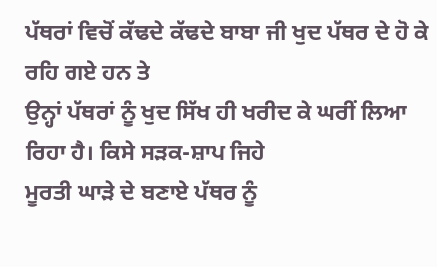ਪੱਥਰਾਂ ਵਿਚੋਂ ਕੱਢਦੇ ਕੱਢਦੇ ਬਾਬਾ ਜੀ ਖੁਦ ਪੱਥਰ ਦੇ ਹੋ ਕੇ ਰਹਿ ਗਏ ਹਨ ਤੇ
ਉਨ੍ਹਾਂ ਪੱਥਰਾਂ ਨੂੰ ਖੁਦ ਸਿੱਖ ਹੀ ਖਰੀਦ ਕੇ ਘਰੀਂ ਲਿਆ ਰਿਹਾ ਹੈ। ਕਿਸੇ ਸੜਕ-ਸ਼ਾਪ ਜਿਹੇ
ਮੂਰਤੀ ਘਾੜੇ ਦੇ ਬਣਾਏ ਪੱਥਰ ਨੂੰ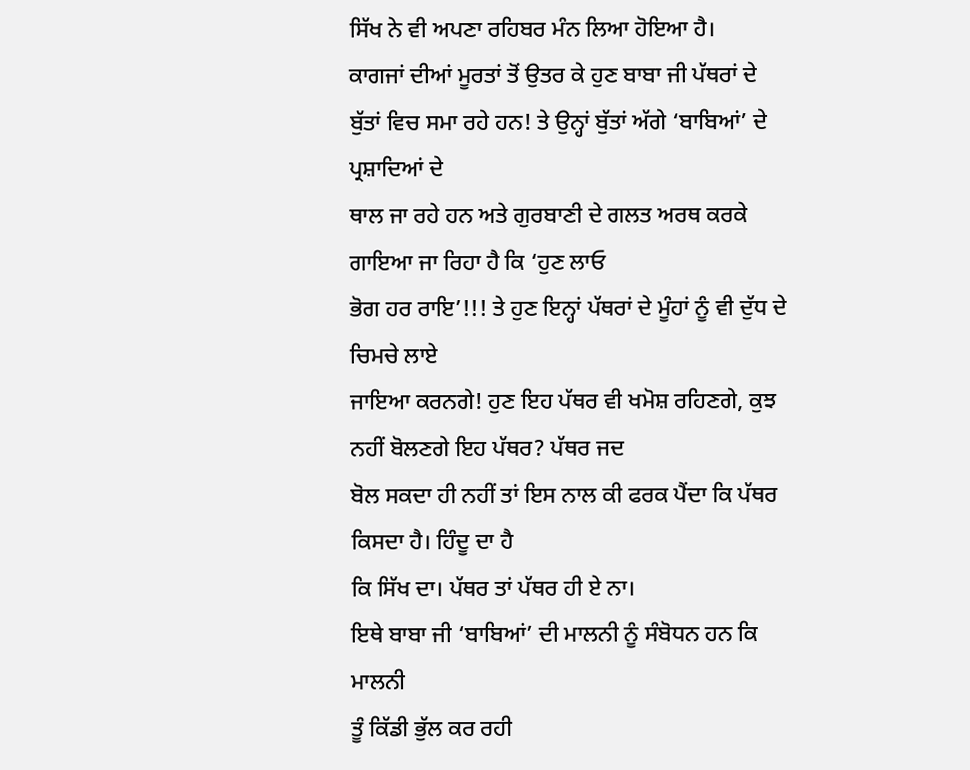ਸਿੱਖ ਨੇ ਵੀ ਅਪਣਾ ਰਹਿਬਰ ਮੰਨ ਲਿਆ ਹੋਇਆ ਹੈ।
ਕਾਗਜਾਂ ਦੀਆਂ ਮੂਰਤਾਂ ਤੋਂ ਉਤਰ ਕੇ ਹੁਣ ਬਾਬਾ ਜੀ ਪੱਥਰਾਂ ਦੇ
ਬੁੱਤਾਂ ਵਿਚ ਸਮਾ ਰਹੇ ਹਨ! ਤੇ ਉਨ੍ਹਾਂ ਬੁੱਤਾਂ ਅੱਗੇ ‘ਬਾਬਿਆਂ’ ਦੇ ਪ੍ਰਸ਼ਾਦਿਆਂ ਦੇ
ਥਾਲ ਜਾ ਰਹੇ ਹਨ ਅਤੇ ਗੁਰਬਾਣੀ ਦੇ ਗਲਤ ਅਰਥ ਕਰਕੇ ਗਾਇਆ ਜਾ ਰਿਹਾ ਹੈ ਕਿ ‘ਹੁਣ ਲਾਓ
ਭੋਗ ਹਰ ਰਾਇ’!!! ਤੇ ਹੁਣ ਇਨ੍ਹਾਂ ਪੱਥਰਾਂ ਦੇ ਮੂੰਹਾਂ ਨੂੰ ਵੀ ਦੁੱਧ ਦੇ ਚਿਮਚੇ ਲਾਏ
ਜਾਇਆ ਕਰਨਗੇ! ਹੁਣ ਇਹ ਪੱਥਰ ਵੀ ਖਮੋਸ਼ ਰਹਿਣਗੇ, ਕੁਝ ਨਹੀਂ ਬੋਲਣਗੇ ਇਹ ਪੱਥਰ? ਪੱਥਰ ਜਦ
ਬੋਲ ਸਕਦਾ ਹੀ ਨਹੀਂ ਤਾਂ ਇਸ ਨਾਲ ਕੀ ਫਰਕ ਪੈਂਦਾ ਕਿ ਪੱਥਰ ਕਿਸਦਾ ਹੈ। ਹਿੰਦੂ ਦਾ ਹੈ
ਕਿ ਸਿੱਖ ਦਾ। ਪੱਥਰ ਤਾਂ ਪੱਥਰ ਹੀ ਏ ਨਾ।
ਇਥੇ ਬਾਬਾ ਜੀ ‘ਬਾਬਿਆਂ’ ਦੀ ਮਾਲਨੀ ਨੂੰ ਸੰਬੋਧਨ ਹਨ ਕਿ ਮਾਲਨੀ
ਤੂੰ ਕਿੱਡੀ ਭੁੱਲ ਕਰ ਰਹੀ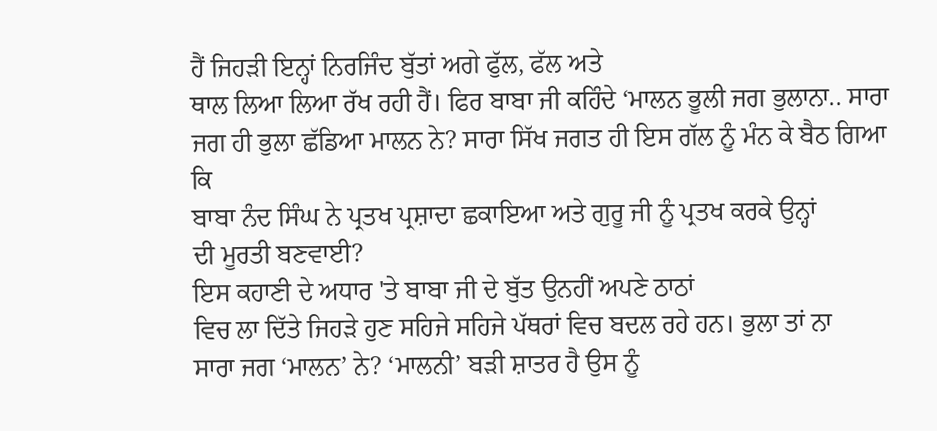ਹੈਂ ਜਿਹੜੀ ਇਨ੍ਹਾਂ ਨਿਰਜਿੰਦ ਬੁੱਤਾਂ ਅਗੇ ਫੁੱਲ, ਫੱਲ ਅਤੇ
ਥਾਲ ਲਿਆ ਲਿਆ ਰੱਖ ਰਹੀ ਹੈਂ। ਫਿਰ ਬਾਬਾ ਜੀ ਕਹਿੰਦੇ ‘ਮਾਲਨ ਭੂਲੀ ਜਗ ਭੁਲਾਨਾ.. ਸਾਰਾ
ਜਗ ਹੀ ਭੁਲਾ ਛੱਡਿਆ ਮਾਲਨ ਨੇ? ਸਾਰਾ ਸਿੱਖ ਜਗਤ ਹੀ ਇਸ ਗੱਲ ਨੂੰ ਮੰਨ ਕੇ ਬੈਠ ਗਿਆ ਕਿ
ਬਾਬਾ ਨੰਦ ਸਿੰਘ ਨੇ ਪ੍ਰਤਖ ਪ੍ਰਸ਼ਾਦਾ ਛਕਾਇਆ ਅਤੇ ਗੁਰੂ ਜੀ ਨੂੰ ਪ੍ਰਤਖ ਕਰਕੇ ਉਨ੍ਹਾਂ
ਦੀ ਮੂਰਤੀ ਬਣਵਾਈ?
ਇਸ ਕਹਾਣੀ ਦੇ ਅਧਾਰ 'ਤੇ ਬਾਬਾ ਜੀ ਦੇ ਬੁੱਤ ਉਨਹੀਂ ਅਪਣੇ ਠਾਠਾਂ
ਵਿਚ ਲਾ ਦਿੱਤੇ ਜਿਹੜੇ ਹੁਣ ਸਹਿਜੇ ਸਹਿਜੇ ਪੱਥਰਾਂ ਵਿਚ ਬਦਲ ਰਹੇ ਹਨ। ਭੁਲਾ ਤਾਂ ਨਾ
ਸਾਰਾ ਜਗ ‘ਮਾਲਨ’ ਨੇ? ‘ਮਾਲਨੀ’ ਬੜੀ ਸ਼ਾਤਰ ਹੈ ਉਸ ਨੂੰ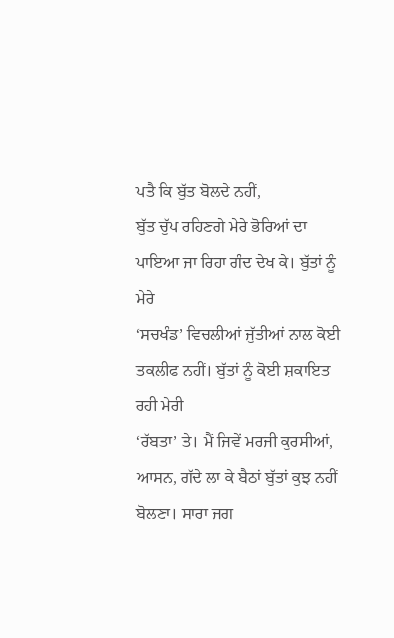ਪਤੈ ਕਿ ਬੁੱਤ ਬੋਲਦੇ ਨਹੀਂ,
ਬੁੱਤ ਚੁੱਪ ਰਹਿਣਗੇ ਮੇਰੇ ਭੋਰਿਆਂ ਦਾ ਪਾਇਆ ਜਾ ਰਿਹਾ ਗੰਦ ਦੇਖ ਕੇ। ਬੁੱਤਾਂ ਨੂੰ ਮੇਰੇ
‘ਸਚਖੰਡ’ ਵਿਚਲੀਆਂ ਜੁੱਤੀਆਂ ਨਾਲ ਕੋਈ ਤਕਲੀਫ ਨਹੀਂ। ਬੁੱਤਾਂ ਨੂੰ ਕੋਈ ਸ਼ਕਾਇਤ ਰਹੀ ਮੇਰੀ
‘ਰੱਬਤਾ’ ਤੇ। ਮੈਂ ਜਿਵੇਂ ਮਰਜੀ ਕੁਰਸੀਆਂ, ਆਸਨ, ਗੱਦੇ ਲਾ ਕੇ ਬੈਠਾਂ ਬੁੱਤਾਂ ਕੁਝ ਨਹੀਂ
ਬੋਲਣਾ। ਸਾਰਾ ਜਗ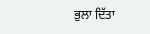ਭੁਲਾ ਦਿੱਤਾ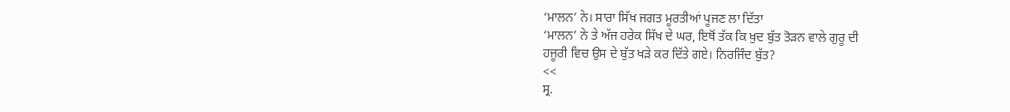‘ਮਾਲਨ’ ਨੇ। ਸਾਰਾ ਸਿੱਖ ਜਗਤ ਮੂਰਤੀਆਂ ਪੂਜਣ ਲਾ ਦਿੱਤਾ
‘ਮਾਲਨ’ ਨੇ ਤੇ ਅੱਜ ਹਰੇਕ ਸਿੱਖ ਦੇ ਘਰ, ਇਥੋਂ ਤੱਕ ਕਿ ਖੁਦ ਬੁੱਤ ਤੋੜਨ ਵਾਲੇ ਗੁਰੂ ਦੀ
ਹਜੂਰੀ ਵਿਚ ਉਸ ਦੇ ਬੁੱਤ ਖੜੇ ਕਰ ਦਿੱਤੇ ਗਏ। ਨਿਰਜਿੰਦ ਬੁੱਤ?
<<
ਸ੍ਰ.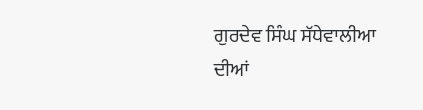ਗੁਰਦੇਵ ਸਿੰਘ ਸੱਧੇਵਾਲੀਆ
ਦੀਆਂ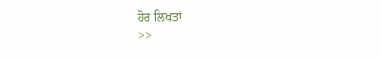ਹੋਰ ਲਿਖਤਾਂ
>>